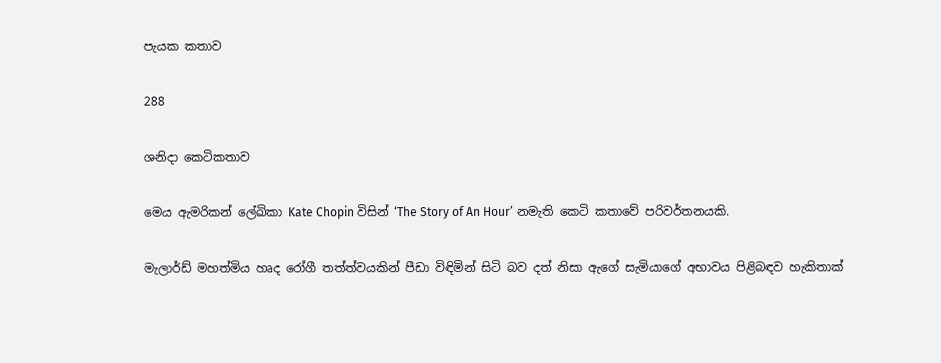පැයක කතාව

288

ශනිදා කෙටිකතාව

මෙය ඇමරිකන් ලේඛිකා Kate Chopin විසින් ‘The Story of An Hour’ නමැති කෙටි කතාවේ පරිවර්තනයකි.

මැලාර්ඩ් මහත්මිය හෘද රෝගී තත්ත්වයකින් පීඩා විඳිමින් සිටි බව දත් නිසා ඇගේ සැමියාගේ අභාවය පිළිබඳව හැකිතාක්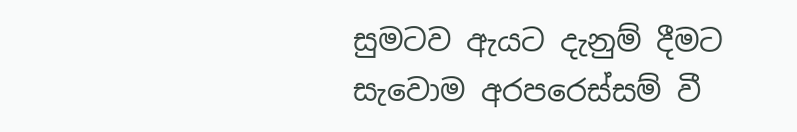සුමටව ඇයට දැනුම් දීමට සැවොම අරපරෙස්සම් වී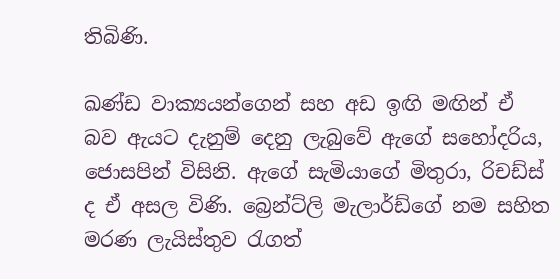තිබිණි.

ඛණ්ඩ වාක්‍යයන්ගෙන් සහ අඩ ඉඟි මඟින් ඒ බව ඇයට දැනුම් දෙනු ලැබුවේ ඇගේ සහෝදරිය, ජොසපින් විසිනි. ඇගේ සැමියාගේ මිතුරා, රිචඩ්ස් ද ඒ අසල විණි. බ්‍රෙන්ට්ලි මැලාර්ඩ්ගේ නම සහිත මරණ ලැයිස්තුව රැගත්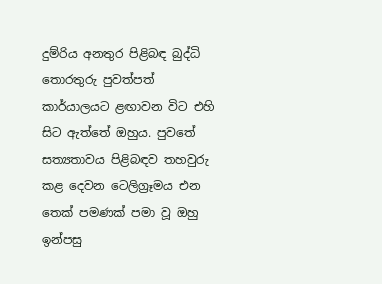දුම්රිය අනතුර පිළිබඳ බුද්ධි තොරතුරු පුවත්පත් කාර්යාලයට ළඟාවන විට එහි සිට ඇත්තේ ඔහුය. පුවතේ සත්‍යතාවය පිළිබඳව තහවුරු කළ දෙවන ටෙලිග්‍රෑමය එන තෙක් පමණක් පමා වූ ඔහු ඉන්පසු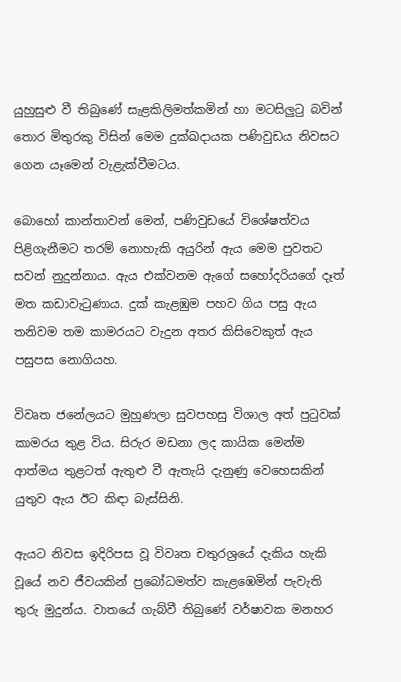යුහුසුළු වී තිබුණේ සැළකිලිමත්කමින් හා මටසිලුටු බවින් තොර මිතුරකු විසින් මෙම දුක්ඛදායක පණිවුඩය නිවසට ගෙන යෑමෙන් වැළැක්වීමටය.

බොහෝ කාන්තාවන් මෙන්, පණිවුඩයේ විශේෂත්වය පිළිගැනීමට තරම් නොහැකි අයුරින් ඇය මෙම පුවතට සවන් නුදුන්නාය. ඇය එක්වනම ඇගේ සහෝදරියගේ දෑත් මත කඩාවැටුණාය. දුක් කැළඹුම පහව ගිය පසු ඇය තනිවම තම කාමරයට වැදුන අතර කිසිවෙකුත් ඇය පසුපස නොගියහ.

විවෘත ජනේලයට මුහුණලා සුවපහසු විශාල අත් පුටුවක් කාමරය තුළ විය. සිරුර මඩනා ලද කායික මෙන්ම ආත්මය තුළටත් ඇතුළු වී ඇතැයි දැනුණු වෙහෙසකින් යුතුව ඇය ඊට කිඳා බැස්සිනි.

ඇයට නිවස ඉදිරිපස වූ විවෘත චතුරශ්‍රයේ දැකිය හැකි වූයේ නව ජීවයකින් ප්‍රබෝධමත්ව කැළඹෙමින් පැවැති තුරු මුදුන්ය. වාතයේ ගැබ්වී තිබුණේ වර්ෂාවක මනහර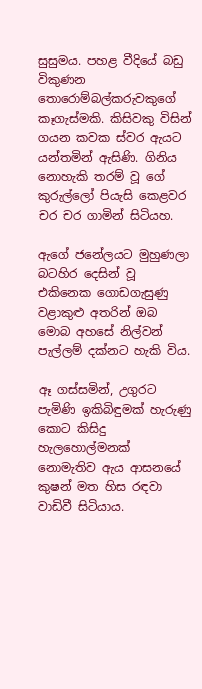සුසුමය. පහළ වීදියේ බඩු විකුණන තොරොම්බල්කරුවකුගේ කෑගැස්මකි. කිසිවකු විසින් ගයන කවක ස්වර ඇයට යන්තමින් ඇසිණි. ගිනිය නොහැකි තරම් වූ ගේ කුරුල්ලෝ පියැසි කෙළවර චර චර ගාමින් සිටියහ.

ඇගේ ජනේලයට මුහුණලා බටහිර දෙසින් වූ එකිනෙක ගොඩගැසුණු වළාකුළු අතරින් ඔබ මොබ අහසේ නිල්වන් පැල්ලම් දක්නට හැකි විය.

ඈ ගස්සමින්, උගුරට පැමිණි ඉකිබිඳුමක් හැරුණු කොට කිසිදු හැලහොල්මනක් නොමැතිව ඇය ආසනයේ කුෂන් මත හිස රඳවා වාඩිවී සිටියාය.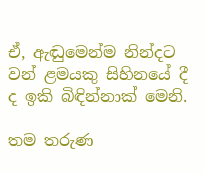ඒ, ඇඬුමෙන්ම නින්දට වන් ළමයකු සිහිනයේ දී ද ඉකි බිඳින්නාක් මෙනි.

තම තරුණ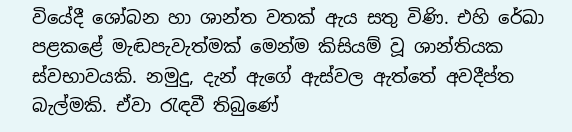වියේදී ශෝබන හා ශාන්ත වතක් ඇය සතු විණි. එහි රේඛා පළකළේ මැඬපැවැත්මක් මෙන්ම කිසියම් වූ ශාන්තියක ස්වභාවයකි. නමුදු, දැන් ඇගේ ඇස්වල ඇත්තේ අවදීප්ත බැල්මකි. ඒවා රැඳවී තිබුණේ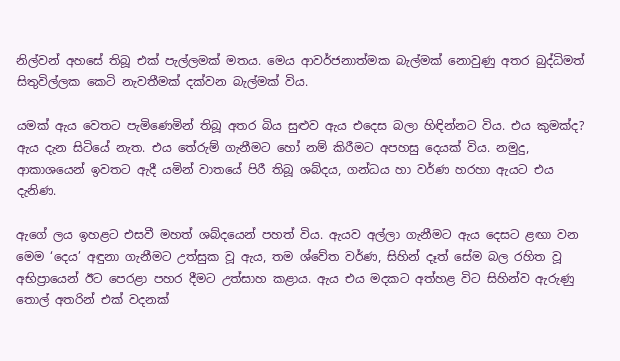නිල්වන් අහසේ තිබූ එක් පැල්ලමක් මතය. මෙය ආවර්ජනාත්මක බැල්මක් නොවුණු අතර බුද්ධිමත් සිතුවිල්ලක කෙටි නැවතීමක් දක්වන බැල්මක් විය.

යමක් ඇය වෙතට පැමිණෙමින් තිබූ අතර බිය සුළුව ඇය එදෙස බලා හිඳින්නට විය. එය කුමක්ද? ඇය දැන සිටියේ නැත. එය තේරුම් ගැනීමට හෝ නම් කිරීමට අපහසු දෙයක් විය. නමුදු, ආකාශයෙන් ඉවතට ඇදී යමින් වාතයේ පිරී තිබූ ශබ්දය, ගන්ධය හා වර්ණ හරහා ඇයට එය දැනිණ.

ඇගේ ලය ඉහළට එසවී මහත් ශබ්දයෙන් පහත් විය. ඇයව අල්ලා ගැනීමට ඇය දෙසට ළඟා වන මෙම ‘දෙය’ අඳුනා ගැනීමට උත්සුක වූ ඇය, තම ශ්වේත වර්ණ, සිහින් දෑත් සේම බල රහිත වූ අභිප්‍රායෙන් ඊට පෙරළා පහර දීමට උත්සාහ කළාය. ඇය එය මදකට අත්හළ විට සිහින්ව ඇරුණු තොල් අතරින් එක් වදනක්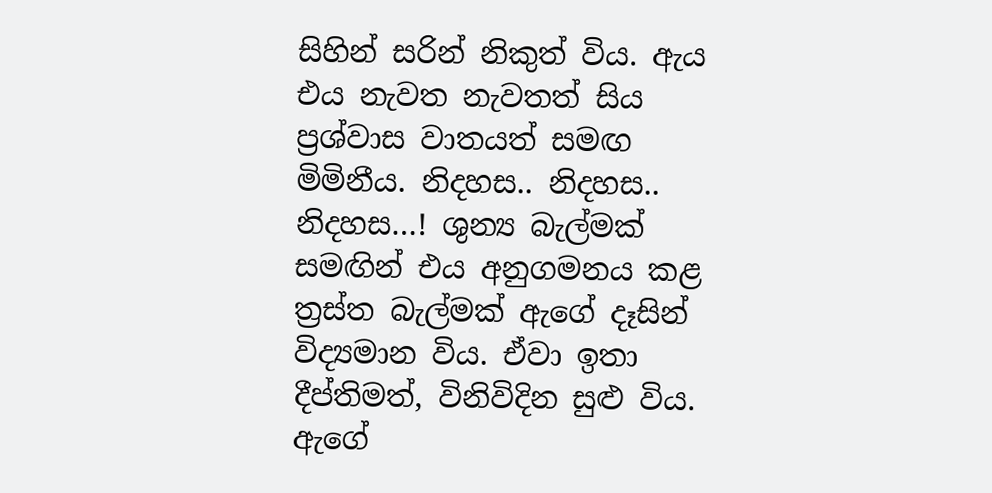සිහින් සරින් නිකුත් විය. ඇය එය නැවත නැවතත් සිය ප්‍රශ්වාස වාතයත් සමඟ මිමිනීය. නිදහස.. නිදහස.. නිදහස…! ශුන්‍ය බැල්මක් සමඟින් එය අනුගමනය කළ ත්‍රස්ත බැල්මක් ඇගේ දෑසින් විද්‍යමාන විය. ඒවා ඉතා දීප්තිමත්, විනිවිදින සුළු විය. ඇගේ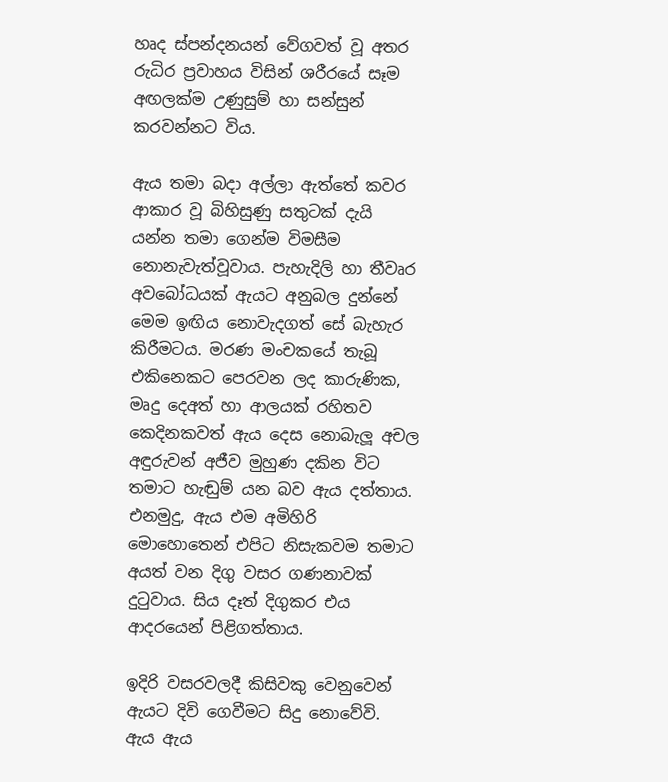හෘද ස්පන්දනයන් වේගවත් වූ අතර රුධිර ප්‍රවාහය විසින් ශරීරයේ සෑම අඟලක්ම උණුසුම් හා සන්සුන් කරවන්නට විය.

ඇය තමා බදා අල්ලා ඇත්තේ කවර ආකාර වූ බිහිසුණු සතුටක් දැයි යන්න තමා ගෙන්ම විමසීම නොනැවැත්වූවාය. පැහැදිලි හා තීවෘර අවබෝධයක් ඇයට අනුබල දුන්නේ මෙම ඉඟිය නොවැදගත් සේ බැහැර කිරීමටය. මරණ මංචකයේ තැබූ එකිනෙකට පෙරවන ලද කාරුණික, මෘදු දෙඅත් හා ආලයක් රහිතව කෙදිනකවත් ඇය දෙස නොබැලූ අචල අඳුරුවන් අජීව මුහුණ දකින විට තමාට හැඬුම් යන බව ඇය දත්තාය. එනමුදු, ඇය එම අමිහිරි මොහොතෙන් එපිට නිසැකවම තමාට අයත් වන දිගු වසර ගණනාවක් දුටුවාය. සිය දෑත් දිගුකර එය ආදරයෙන් පිළිගත්තාය.

ඉදිරි වසරවලදී කිසිවකු වෙනුවෙන් ඇයට දිවි ගෙවීමට සිදු නොවේවි. ඇය ඇය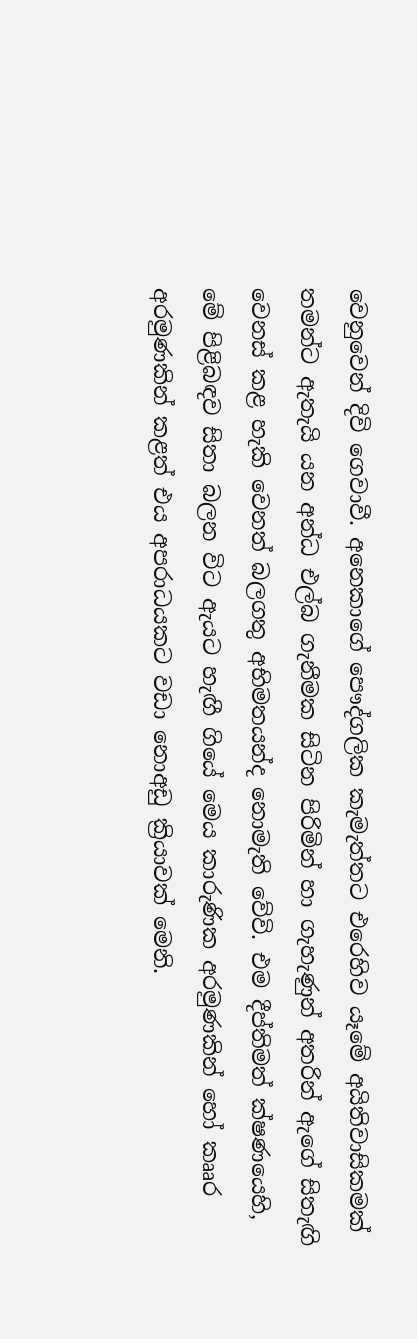වෙනුවෙන් දිවි ගෙවාවී. අනෙකාගේ පෞද්ගලික කැමැත්තට එරෙහිව යෑමේ අයිතිවාසිකමක් තමන්ට ඇතැයි යන අන්ධ එල්බ ගැනීමක සිටින පිරිමින් හා ගැහැණුන් අතරින් ඇගේ සිතැඟි වෙනස් කළ හැකි වෙනත් බලගතු අභිමතයන්ද නොමැති වේවි. එම දීප්තිමත් ක්ෂණයෙහි, මේ පිළිබඳව සිතා බලන විට ඇයට හැඟී ගියේ මෙය කාරුණික අරමුණකින් හෝ කෲර අරමුණකින් කළත් එය අපරාධයකට වඩා නොඅඩු ක්‍රියාවක් මෙනි.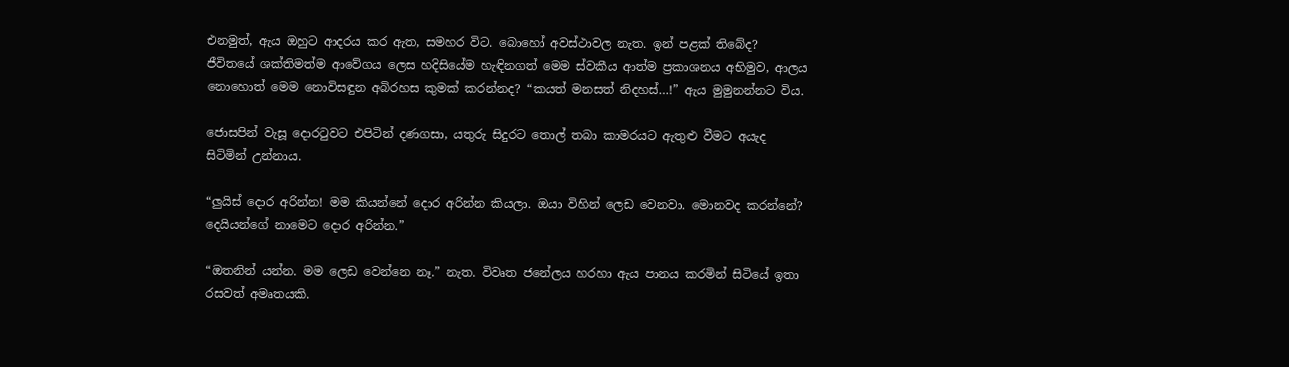එනමුත්, ඇය ඔහුට ආදරය කර ඇත, සමහර විට. බොහෝ අවස්ථාවල නැත. ඉන් පළක් තිබේද? ජීවිතයේ ශක්තිමත්ම ආවේගය ලෙස හදිසියේම හැඳිනගත් මෙම ස්වකීය ආත්ම ප්‍රකාශනය අභිමුව, ආලය නොහොත් මෙම නොවිසඳුන අබිරහස කුමක් කරන්නද? “කයත් මනසත් නිදහස්…!” ඇය මුමුනන්නට විය.

ජොසපින් වැසූ දොරටුවට එපිටින් දණගසා, යතුරු සිදුරට තොල් තබා කාමරයට ඇතුළු වීමට අයැද සිටිමින් උන්නාය.

“ලුයිස් දොර අරින්න! මම කියන්නේ දොර අරින්න කියලා. ඔයා විහින් ලෙඩ වෙනවා. මොනවද කරන්නේ? දෙයියන්ගේ නාමෙට දොර අරින්න.”

“ඔතනින් යන්න. මම ලෙඩ වෙන්නෙ නෑ.” නැත. විවෘත ජනේලය හරහා ඇය පානය කරමින් සිටියේ ඉතා රසවත් අමෘතයකි.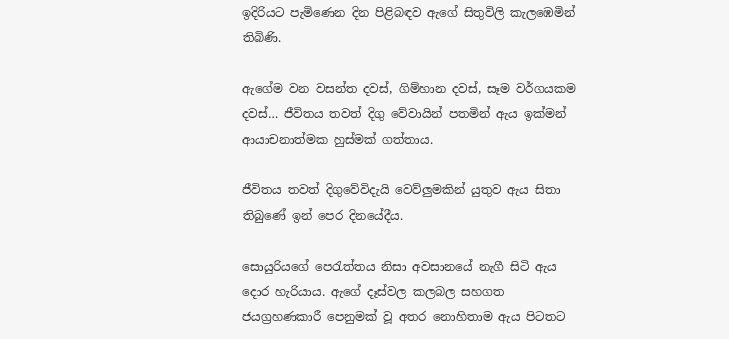ඉදිරියට පැමිණෙන දින පිළිබඳව ඇගේ සිතුවිලි කැලඹෙමින් තිබිණි.

ඇගේම වන වසන්ත දවස්, ගිම්හාන දවස්, සෑම වර්ගයකම දවස්… ජීවිතය තවත් දිගු වේවායින් පතමින් ඇය ඉක්මන් ආයාචනාත්මක හුස්මක් ගත්තාය.

ජීවිතය තවත් දිගුවේවිදැයි වෙව්ලුමකින් යුතුව ඇය සිතා තිබුණේ ඉන් පෙර දිනයේදීය.

සොයුරියගේ පෙරැත්තය නිසා අවසානයේ නැගී සිටි ඇය දොර හැරියාය. ඇගේ දෑස්වල කලබල සහගත ජයග්‍රහණකාරී පෙනුමක් වූ අතර නොහිතාම ඇය පිටතට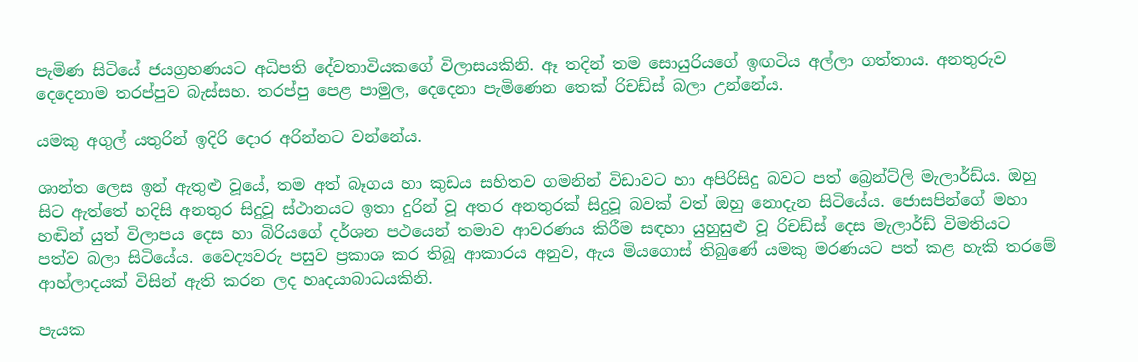පැමිණ සිටියේ ජයග්‍රහණයට අධිපති දේවතාවියකගේ විලාසයකිනි. ඈ තදින් තම සොයුරියගේ ඉඟටිය අල්ලා ගත්තාය. අනතුරුව දෙදෙනාම තරප්පුව බැස්සහ. තරප්පු පෙළ පාමුල, දෙදෙනා පැමිණෙන තෙක් රිචඩ්ස් බලා උන්නේය.

යමකු අගුල් යතුරින් ඉදිරි දොර අරින්නට වන්නේය.

ශාන්ත ලෙස ඉන් ඇතුළු වූයේ, තම අත් බෑගය හා කුඩය සහිතව ගමනින් විඩාවට හා අපිරිසිදු බවට පත් බ්‍රෙන්ට්ලි මැලාර්ඩ්ය. ඔහු සිට ඇත්තේ හදිසි අනතුර සිදුවූ ස්ථානයට ඉතා දුරින් වූ අතර අනතුරක් සිදුවූ බවක් වත් ඔහු නොදැන සිටියේය. ජොසපින්ගේ මහා හඬින් යුත් විලාපය දෙස හා බිරියගේ දර්ශන පථයෙන් තමාව ආවරණය කිරීම සඳහා යුහුසුළු වූ රිචඩ්ස් දෙස මැලාර්ඩ් විමතියට පත්ව බලා සිටියේය. වෛද්‍යවරු පසුව ප්‍රකාශ කර තිබූ ආකාරය අනුව, ඇය මියගොස් තිබුණේ යමකු මරණයට පත් කළ හැකි තරමේ ආහ්ලාදයක් විසින් ඇති කරන ලද හෘදයාබාධයකිනි.

පැයක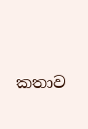කතාව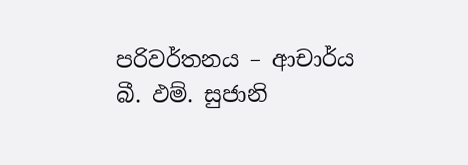පරිවර්තනය – ආචාර්ය
බී. ඵම්. සුජානි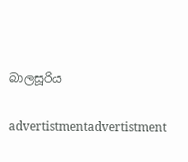බාලසූරිය

advertistmentadvertistment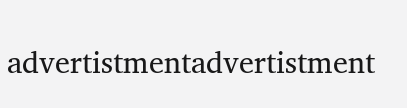advertistmentadvertistment